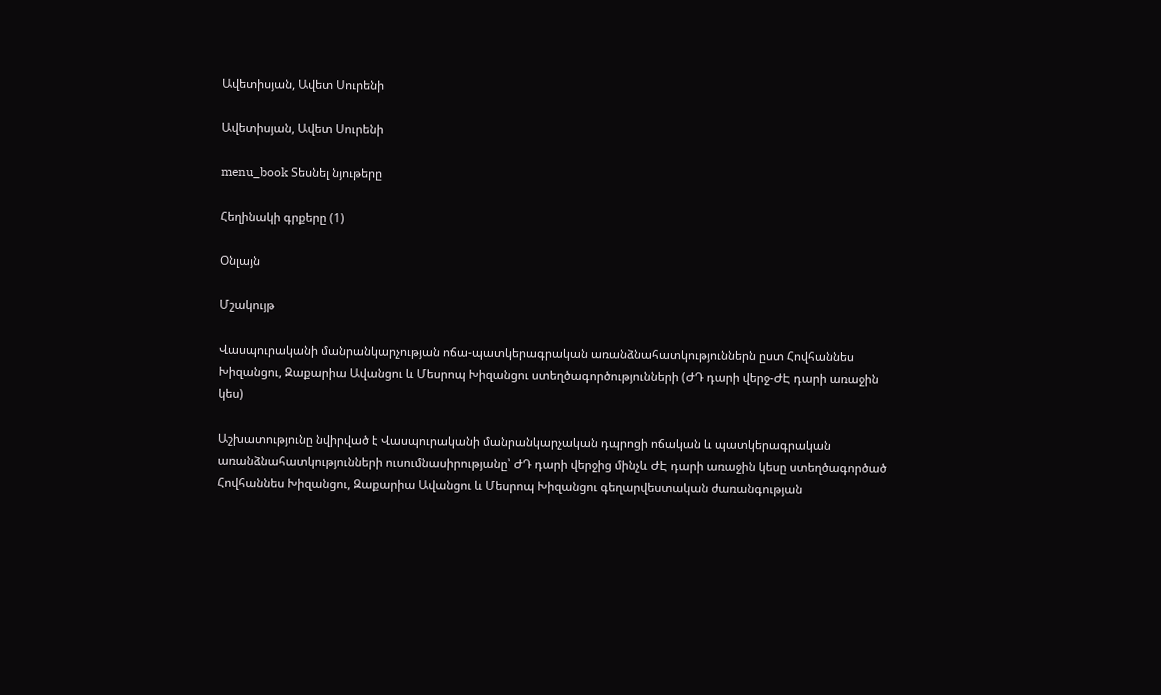Ավետիսյան, Ավետ Սուրենի

Ավետիսյան, Ավետ Սուրենի

menu_book Տեսնել նյութերը

Հեղինակի գրքերը (1)

Օնլայն

Մշակույթ

Վասպուրականի մանրանկարչության ոճա-պատկերագրական առանձնահատկություններն ըստ Հովհաննես Խիզանցու, Զաքարիա Ավանցու և Մեսրոպ Խիզանցու ստեղծագործությունների (ԺԴ դարի վերջ-ԺԷ դարի առաջին կես)

Աշխատությունը նվիրված է Վասպուրականի մանրանկարչական դպրոցի ոճական և պատկերագրական առանձնահատկությունների ուսումնասիրությանը՝ ԺԴ դարի վերջից մինչև ԺԷ դարի առաջին կեսը ստեղծագործած Հովհաննես Խիզանցու, Զաքարիա Ավանցու և Մեսրոպ Խիզանցու գեղարվեստական ժառանգության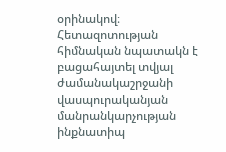օրինակով։ Հետազոտության հիմնական նպատակն է բացահայտել տվյալ ժամանակաշրջանի վասպուրականյան մանրանկարչության ինքնատիպ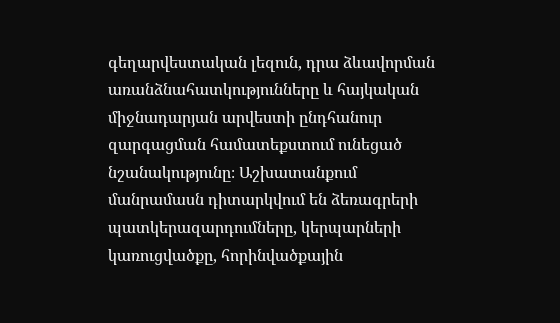գեղարվեստական լեզուն, դրա ձևավորման առանձնահատկությունները և հայկական միջնադարյան արվեստի ընդհանուր զարգացման համատեքստում ունեցած նշանակությունը։ Աշխատանքում մանրամասն դիտարկվում են ձեռագրերի պատկերազարդումները, կերպարների կառուցվածքը, հորինվածքային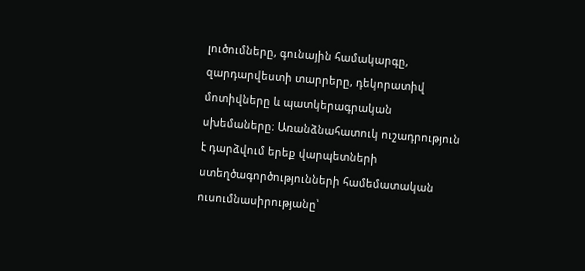լուծումները, գունային համակարգը, զարդարվեստի տարրերը, դեկորատիվ մոտիվները և պատկերագրական սխեմաները։ Առանձնահատուկ ուշադրություն է դարձվում երեք վարպետների ստեղծագործությունների համեմատական ուսումնասիրությանը՝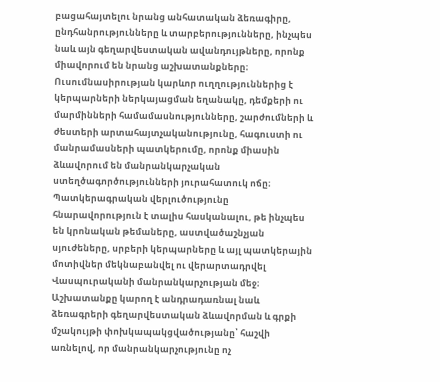բացահայտելու նրանց անհատական ձեռագիրը, ընդհանրությունները և տարբերությունները, ինչպես նաև այն գեղարվեստական ավանդույթները, որոնք միավորում են նրանց աշխատանքները։ Ուսումնասիրության կարևոր ուղղություններից է կերպարների ներկայացման եղանակը, դեմքերի ու մարմինների համամասնությունները, շարժումների և ժեստերի արտահայտչականությունը, հագուստի ու մանրամասների պատկերումը, որոնք միասին ձևավորում են մանրանկարչական ստեղծագործությունների յուրահատուկ ոճը։ Պատկերագրական վերլուծությունը հնարավորություն է տալիս հասկանալու, թե ինչպես են կրոնական թեմաները, աստվածաշնչյան սյուժեները, սրբերի կերպարները և այլ պատկերային մոտիվներ մեկնաբանվել ու վերարտադրվել Վասպուրականի մանրանկարչության մեջ։ Աշխատանքը կարող է անդրադառնալ նաև ձեռագրերի գեղարվեստական ձևավորման և գրքի մշակույթի փոխկապակցվածությանը՝ հաշվի առնելով, որ մանրանկարչությունը ոչ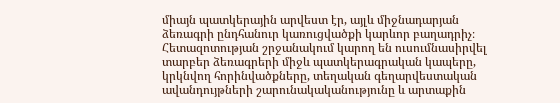միայն պատկերային արվեստ էր, այլև միջնադարյան ձեռագրի ընդհանուր կառուցվածքի կարևոր բաղադրիչ։ Հետազոտության շրջանակում կարող են ուսումնասիրվել տարբեր ձեռագրերի միջև պատկերագրական կապերը, կրկնվող հորինվածքները, տեղական գեղարվեստական ավանդույթների շարունակականությունը և արտաքին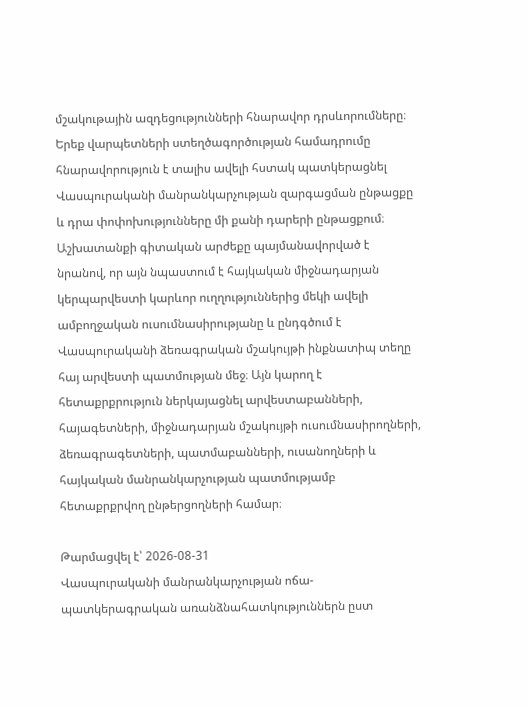մշակութային ազդեցությունների հնարավոր դրսևորումները։ Երեք վարպետների ստեղծագործության համադրումը հնարավորություն է տալիս ավելի հստակ պատկերացնել Վասպուրականի մանրանկարչության զարգացման ընթացքը և դրա փոփոխությունները մի քանի դարերի ընթացքում։ Աշխատանքի գիտական արժեքը պայմանավորված է նրանով, որ այն նպաստում է հայկական միջնադարյան կերպարվեստի կարևոր ուղղություններից մեկի ավելի ամբողջական ուսումնասիրությանը և ընդգծում է Վասպուրականի ձեռագրական մշակույթի ինքնատիպ տեղը հայ արվեստի պատմության մեջ։ Այն կարող է հետաքրքրություն ներկայացնել արվեստաբանների, հայագետների, միջնադարյան մշակույթի ուսումնասիրողների, ձեռագրագետների, պատմաբանների, ուսանողների և հայկական մանրանկարչության պատմությամբ հետաքրքրվող ընթերցողների համար։

Թարմացվել է՝ 2026-08-31
Վասպուրականի մանրանկարչության ոճա-պատկերագրական առանձնահատկություններն ըստ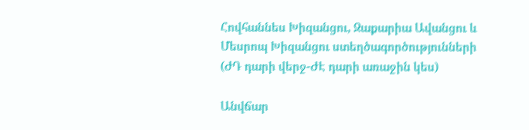Հովհաննես Խիզանցու, Զաքարիա Ավանցու և Մեսրոպ Խիզանցու ստեղծագործությունների (ԺԴ դարի վերջ-ԺԷ դարի առաջին կես)

Անվճար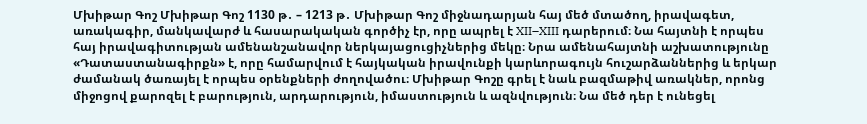Մխիթար Գոշ Մխիթար Գոշ 1130 թ․ – 1213 թ․ Մխիթար Գոշ միջնադարյան հայ մեծ մտածող, իրավագետ, առակագիր, մանկավարժ և հասարակական գործիչ էր, որը ապրել է XII–XIII դարերում։ Նա հայտնի է որպես հայ իրավագիտության ամենանշանավոր ներկայացուցիչներից մեկը։ Նրա ամենահայտնի աշխատությունը «Դատաստանագիրքն» է, որը համարվում է հայկական իրավունքի կարևորագույն հուշարձաններից և երկար ժամանակ ծառայել է որպես օրենքների ժողովածու։ Մխիթար Գոշը գրել է նաև բազմաթիվ առակներ, որոնց միջոցով քարոզել է բարություն, արդարություն, իմաստություն և ազնվություն։ Նա մեծ դեր է ունեցել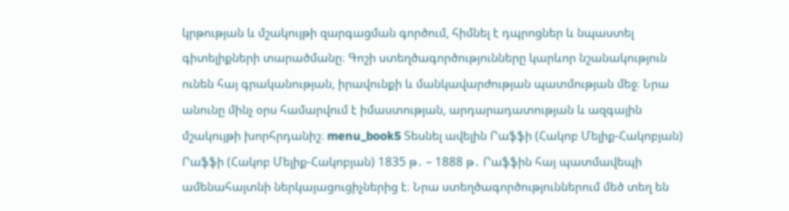կրթության և մշակույթի զարգացման գործում, հիմնել է դպրոցներ և նպաստել գիտելիքների տարածմանը։ Գոշի ստեղծագործությունները կարևոր նշանակություն ունեն հայ գրականության, իրավունքի և մանկավարժության պատմության մեջ։ Նրա անունը մինչ օրս համարվում է իմաստության, արդարադատության և ազգային մշակույթի խորհրդանիշ։ menu_book5 Տեսնել ավելին Րաֆֆի (Հակոբ Մելիք-Հակոբյան) Րաֆֆի (Հակոբ Մելիք-Հակոբյան) 1835 թ․ – 1888 թ․ Րաֆֆին հայ պատմավեպի ամենահայտնի ներկայացուցիչներից է։ Նրա ստեղծագործություններում մեծ տեղ են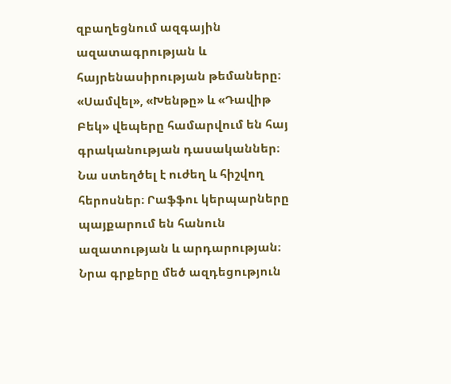զբաղեցնում ազգային ազատագրության և հայրենասիրության թեմաները։ «Սամվել», «Խենթը» և «Դավիթ Բեկ» վեպերը համարվում են հայ գրականության դասականներ։ Նա ստեղծել է ուժեղ և հիշվող հերոսներ։ Րաֆֆու կերպարները պայքարում են հանուն ազատության և արդարության։ Նրա գրքերը մեծ ազդեցություն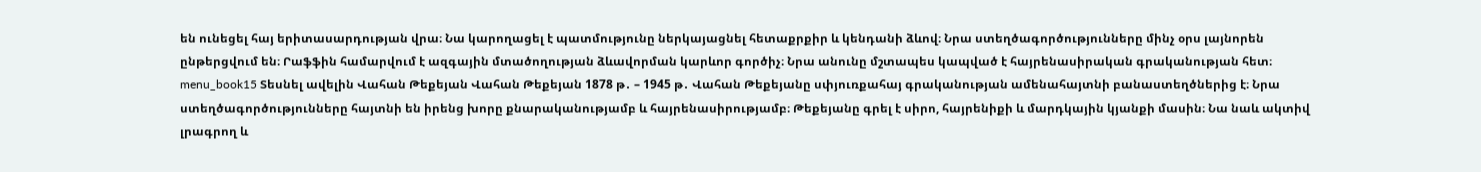են ունեցել հայ երիտասարդության վրա։ Նա կարողացել է պատմությունը ներկայացնել հետաքրքիր և կենդանի ձևով։ Նրա ստեղծագործությունները մինչ օրս լայնորեն ընթերցվում են։ Րաֆֆին համարվում է ազգային մտածողության ձևավորման կարևոր գործիչ։ Նրա անունը մշտապես կապված է հայրենասիրական գրականության հետ։ menu_book15 Տեսնել ավելին Վահան Թեքեյան Վահան Թեքեյան 1878 թ․ – 1945 թ․ Վահան Թեքեյանը սփյուռքահայ գրականության ամենահայտնի բանաստեղծներից է։ Նրա ստեղծագործությունները հայտնի են իրենց խորը քնարականությամբ և հայրենասիրությամբ։ Թեքեյանը գրել է սիրո, հայրենիքի և մարդկային կյանքի մասին։ Նա նաև ակտիվ լրագրող և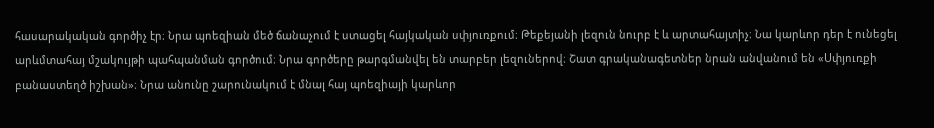հասարակական գործիչ էր։ Նրա պոեզիան մեծ ճանաչում է ստացել հայկական սփյուռքում։ Թեքեյանի լեզուն նուրբ է և արտահայտիչ։ Նա կարևոր դեր է ունեցել արևմտահայ մշակույթի պահպանման գործում։ Նրա գործերը թարգմանվել են տարբեր լեզուներով։ Շատ գրականագետներ նրան անվանում են «Սփյուռքի բանաստեղծ իշխան»։ Նրա անունը շարունակում է մնալ հայ պոեզիայի կարևոր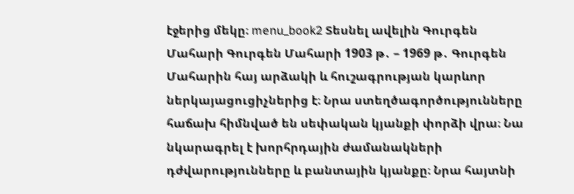էջերից մեկը։ menu_book2 Տեսնել ավելին Գուրգեն Մահարի Գուրգեն Մահարի 1903 թ․ – 1969 թ․ Գուրգեն Մահարին հայ արձակի և հուշագրության կարևոր ներկայացուցիչներից է։ Նրա ստեղծագործությունները հաճախ հիմնված են սեփական կյանքի փորձի վրա։ Նա նկարագրել է խորհրդային ժամանակների դժվարությունները և բանտային կյանքը։ Նրա հայտնի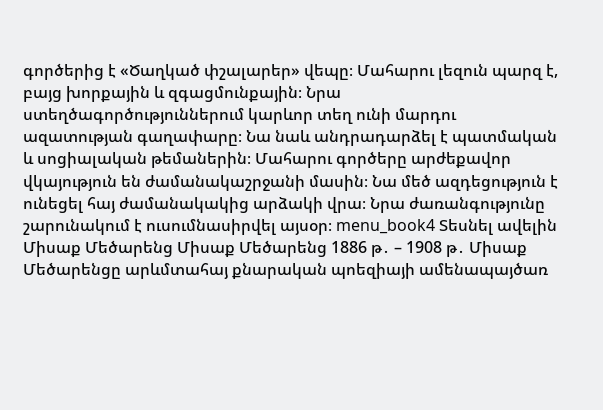գործերից է «Ծաղկած փշալարեր» վեպը։ Մահարու լեզուն պարզ է, բայց խորքային և զգացմունքային։ Նրա ստեղծագործություններում կարևոր տեղ ունի մարդու ազատության գաղափարը։ Նա նաև անդրադարձել է պատմական և սոցիալական թեմաներին։ Մահարու գործերը արժեքավոր վկայություն են ժամանակաշրջանի մասին։ Նա մեծ ազդեցություն է ունեցել հայ ժամանակակից արձակի վրա։ Նրա ժառանգությունը շարունակում է ուսումնասիրվել այսօր։ menu_book4 Տեսնել ավելին Միսաք Մեծարենց Միսաք Մեծարենց 1886 թ․ – 1908 թ․ Միսաք Մեծարենցը արևմտահայ քնարական պոեզիայի ամենապայծառ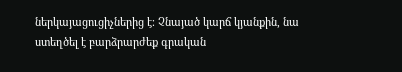ներկայացուցիչներից է։ Չնայած կարճ կյանքին, նա ստեղծել է բարձրարժեք գրական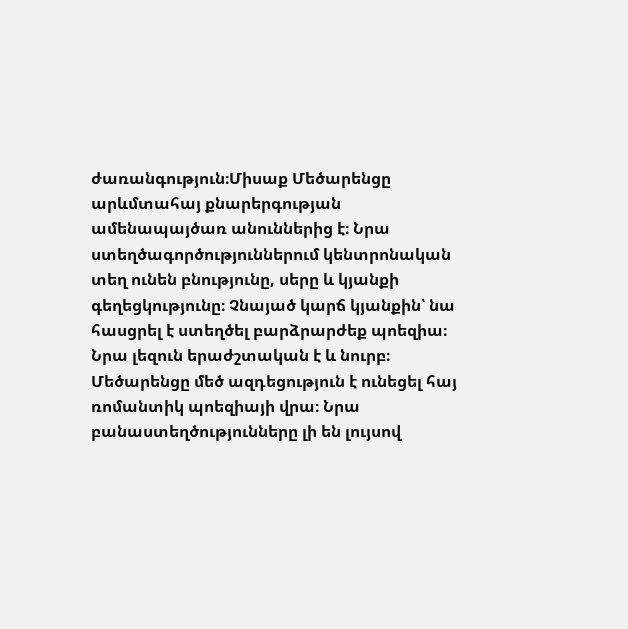ժառանգություն։Միսաք Մեծարենցը արևմտահայ քնարերգության ամենապայծառ անուններից է։ Նրա ստեղծագործություններում կենտրոնական տեղ ունեն բնությունը, սերը և կյանքի գեղեցկությունը։ Չնայած կարճ կյանքին՝ նա հասցրել է ստեղծել բարձրարժեք պոեզիա։ Նրա լեզուն երաժշտական է և նուրբ։ Մեծարենցը մեծ ազդեցություն է ունեցել հայ ռոմանտիկ պոեզիայի վրա։ Նրա բանաստեղծությունները լի են լույսով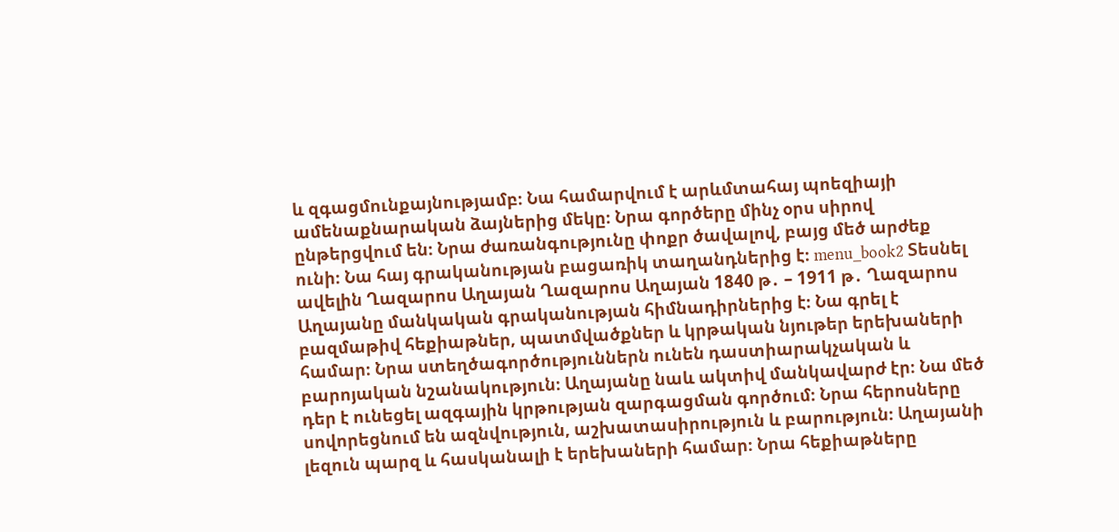և զգացմունքայնությամբ։ Նա համարվում է արևմտահայ պոեզիայի ամենաքնարական ձայներից մեկը։ Նրա գործերը մինչ օրս սիրով ընթերցվում են։ Նրա ժառանգությունը փոքր ծավալով, բայց մեծ արժեք ունի։ Նա հայ գրականության բացառիկ տաղանդներից է։ menu_book2 Տեսնել ավելին Ղազարոս Աղայան Ղազարոս Աղայան 1840 թ․ – 1911 թ․ Ղազարոս Աղայանը մանկական գրականության հիմնադիրներից է։ Նա գրել է բազմաթիվ հեքիաթներ, պատմվածքներ և կրթական նյութեր երեխաների համար։ Նրա ստեղծագործություններն ունեն դաստիարակչական և բարոյական նշանակություն։ Աղայանը նաև ակտիվ մանկավարժ էր։ Նա մեծ դեր է ունեցել ազգային կրթության զարգացման գործում։ Նրա հերոսները սովորեցնում են ազնվություն, աշխատասիրություն և բարություն։ Աղայանի լեզուն պարզ և հասկանալի է երեխաների համար։ Նրա հեքիաթները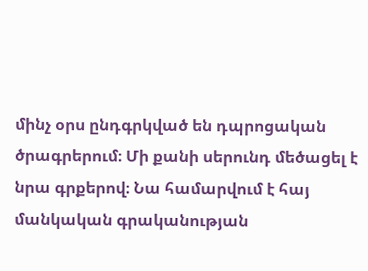մինչ օրս ընդգրկված են դպրոցական ծրագրերում։ Մի քանի սերունդ մեծացել է նրա գրքերով։ Նա համարվում է հայ մանկական գրականության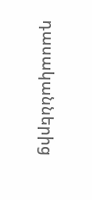դասականներից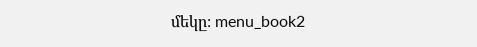մեկը։ menu_book2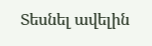Տեսնել ավելին